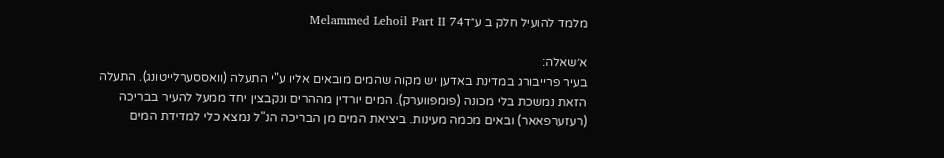מלמד להועיל חלק ב ע״דMelammed Lehoil Part II 74

א׳שאלה:
בעיר פרייבורג במדינת באדען יש מקוה שהמים מובאים אליו ע"י התעלה (וואססערלייטונג). התעלה הזאת נמשכת בלי מכונה (פומפווערק). המים יורדין מההרים ונקבצין יחד ממעל להעיר בבריכה (רעזערפאאר) ובאים מכמה מעינות. ביציאת המים מן הבריכה הנ"ל נמצא כלי למדידת המים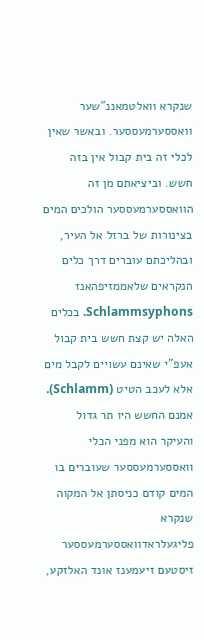שנקרא וואלטמאננ"שער וואססערמעססער. ובאשר שאין לכלי זה בית קבול אין בזה חשש. וביציאתם מן זה הוואססערמעססער הולכים המים בצינורות של ברזל אל העיר, ובהליכתם עוברים דרך כלים הנקראים שלאממזיפהאנז Schlammsyphons. בכלים האלה יש קצת חשש בית קבול אעפ"י שאינם עשויים לקבל מים אלא לעכב הטיט (Schlamm). אמנם החשש היו תר גדול והעיקר הוא מפני הכלי וואססערמעססער שעוברים בו המים קודם כניסתן אל המקוה שנקרא פליגעלראדוואססערמעססער זיסטעם זיעמענז אונד האלזקע,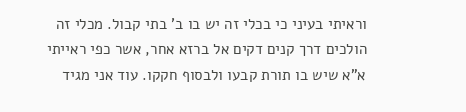וראיתי בעיני כי בכלי זה יש בו ב' בתי קבול. מכלי זה הולכים דרך קנים דקים אל ברזא אחר, אשר כפי ראייתי א"א שיש בו תורת קבעו ולבסוף חקקו. עוד אני מגיד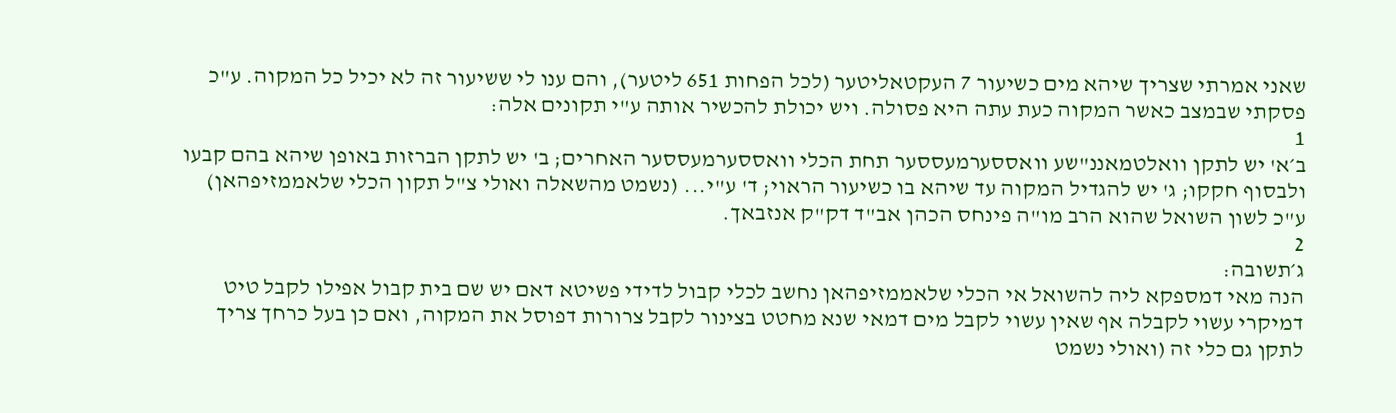שאני אמרתי שצריך שיהא מים כשיעור 7 העקטאליטער (לכל הפחות 651 ליטער), והם ענו לי ששיעור זה לא יכיל כל המקוה. ע"כ פסקתי שבמצב כאשר המקוה כעת עתה היא פסולה. ויש יכולת להכשיר אותה ע"י תקונים אלה:
1
ב׳א' יש לתקן וואלטמאננ"שע וואססערמעססער תחת הכלי וואססערמעססער האחרים; ב' יש לתקן הברזות באופן שיהא בהם קבעו ולבסוף חקקו; ג' יש להגדיל המקוה עד שיהא בו כשיעור הראוי; ד' ע"י... (נשמט מהשאלה ואולי צ"ל תקון הכלי שלאממזיפהאן) ע"כ לשון השואל שהוא הרב מו"ה פינחס הכהן אב"ד דק"ק אנזבאך.
2
ג׳תשובה:
הנה מאי דמספקא ליה להשואל אי הכלי שלאממזיפהאן נחשב לכלי קבול לדידי פשיטא דאם יש שם בית קבול אפילו לקבל טיט דמיקרי עשוי לקבלה אף שאין עשוי לקבל מים דמאי שנא מחטט בצינור לקבל צרורות דפוסל את המקוה, ואם כן בעל כרחך צריך לתקן גם כלי זה (ואולי נשמט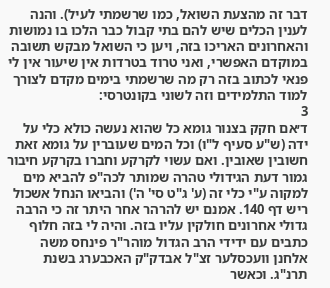דבר זה מהצעת השואל, כמו שרשמתי לעיל). והנה לענין הכלים שיש להם בתי קבול כבר הלכו בו נמושות והאחרונים האריכו בזה, ויען כי השואל מבקש תשובה במוקדם האפשרי, ואני טרוד בטרדות אין שיעור אין לי פנאי לכתוב בזה רק מה שרשמתי בימים מקדם לצורך למוד התלמידים וזה לשוני בקונטרסי:
3
ד׳אם חקק בצנור גומא כל שהוא נעשה כולא כלי על ידה (ש"ע סעיף ל"ו) וכל המים שעוברין על גומא זאת חשובין שאובין. ואם עשוי לקרקע וחברו בקרקע חיבור גמור דעת הגידולי טהרה שמותר לכה"פ להביא מים למקוה ע"י כלי זה (ע' ג"ט סי' ה') והביאו הנחל אשכול ריש דף 140. אמנם יש להרהר אחר היתר זה כי הרבה גדולי אחרונים חולקין עליו בזה. והיה לי בזה חלוף כתבים עם ידידי הרב הגדול מוהר"ר פינחס משה אלחנן וועכסלער זצ"ל אבדק"ק האכבערג בשנת תרנ"ג. וכאשר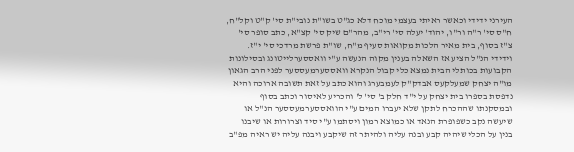העירני ידידי וכאשר ראיתי בעצמי מוכח דלא כג"ט בשו"ת נובי"ת סי' ק"ט וקל"ח, ח"ס סי' ר"ה ור"ו, יהוד' יעלה סי' רי"ב, מהר"ם שיק סי' קצ"א, כתב סופר סי' צ"ז בסוף, בית מאיר הלכות מקואות סעיף מ"ח, שו"ת פרשת מרדכי סי' י"ז. וידידי הנ"ל הציע אז השאלה בענין מקוה הנעשה ע"י וואססערלייטונג ובסילונות הקבועות בכותלי הבית נמצא כלי קבול הנקרא וואססערמעססער לפני הרב הגאון מו"ה יצחק שמעלקעס אבדק"ק לעמבערג והוא כתב על זאת תשובה ארוכה והיא נדפסת בספרו בית יצחק על י"ד חלק ב' סי' ל' והכריע לאיסור וכתב בסוף ובמסקנתו שההכרח לתקן שלא יעברו המים ע"י הוואססערמעססער הנ"ל או שיעשה נקב כשפופרת הנאד או כמוצא רמון ויסתמו ע"י סיד וצרורות או שיבנו בנין על הכלי שיהיה קבע ובנה עליה ולהיתר זה שיקבע ויבנה עליה יש ראיה מפ"ב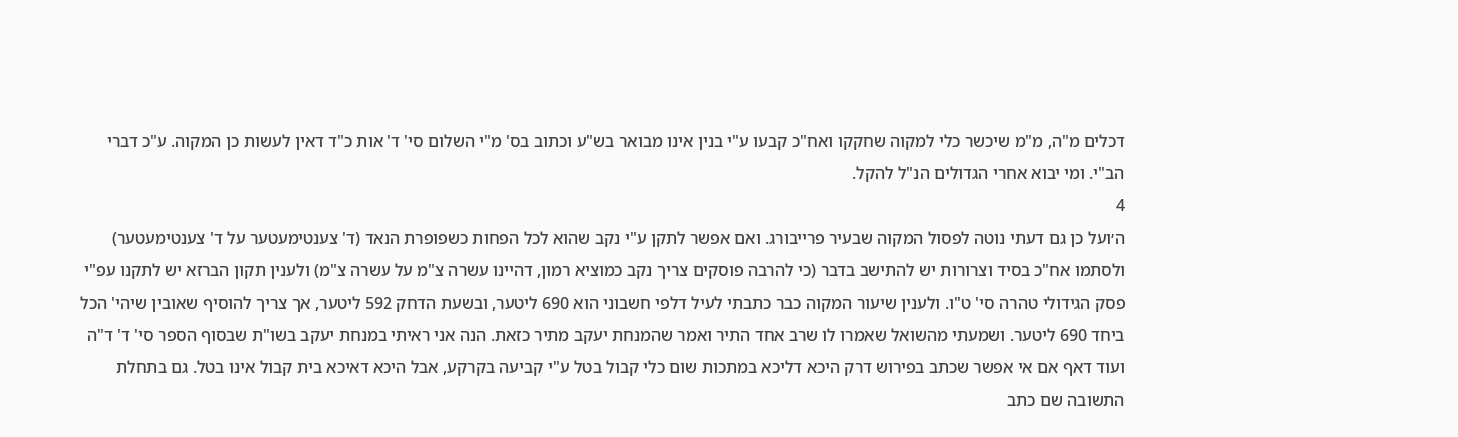דכלים מ"ה, מ"מ שיכשר כלי למקוה שחקקו ואח"כ קבעו ע"י בנין אינו מבואר בש"ע וכתוב בס' מ"י השלום סי' ד' אות כ"ד דאין לעשות כן המקוה. ע"כ דברי הב"י. ומי יבוא אחרי הגדולים הנ"ל להקל.
4
ה׳ועל כן גם דעתי נוטה לפסול המקוה שבעיר פרייבורג. ואם אפשר לתקן ע"י נקב שהוא לכל הפחות כשפופרת הנאד (ד' צענטימעטער על ד' צענטימעטער) ולסתמו אח"כ בסיד וצרורות יש להתישב בדבר (כי להרבה פוסקים צריך נקב כמוציא רמון, דהיינו עשרה צ"מ על עשרה צ"מ) ולענין תקון הברזא יש לתקנו עפ"י פסק הגידולי טהרה סי' ט"ו. ולענין שיעור המקוה כבר כתבתי לעיל דלפי חשבוני הוא 690 ליטער, ובשעת הדחק 592 ליטער, אך צריך להוסיף שאובין שיהי' הכל ביחד 690 ליטער. ושמעתי מהשואל שאמרו לו שרב אחד התיר ואמר שהמנחת יעקב מתיר כזאת. הנה אני ראיתי במנחת יעקב בשו"ת שבסוף הספר סי' ד' ד"ה ועוד דאף אם אי אפשר שכתב בפירוש דרק היכא דליכא במתכות שום כלי קבול בטל ע"י קביעה בקרקע, אבל היכא דאיכא בית קבול אינו בטל. גם בתחלת התשובה שם כתב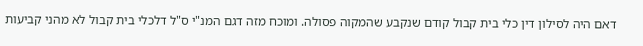דאם היה לסילון דין כלי בית קבול קודם שנקבע שהמקוה פסולה. ומוכח מזה דגם המנ"י ס"ל דלכלי בית קבול לא מהני קביעות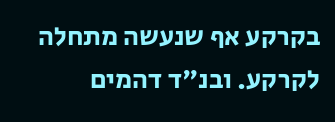בקרקע אף שנעשה מתחלה לקרקע. ובנ"ד דהמים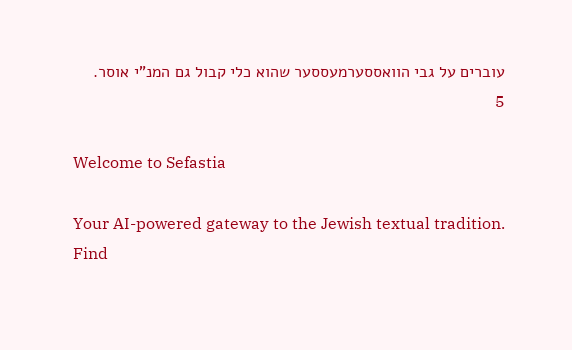עוברים על גבי הוואססערמעססער שהוא כלי קבול גם המנ"י אוסר.
5

Welcome to Sefastia

Your AI-powered gateway to the Jewish textual tradition. Find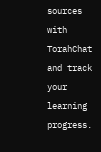sources with TorahChat and track your learning progress.